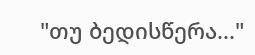"თუ ბედისწერა..."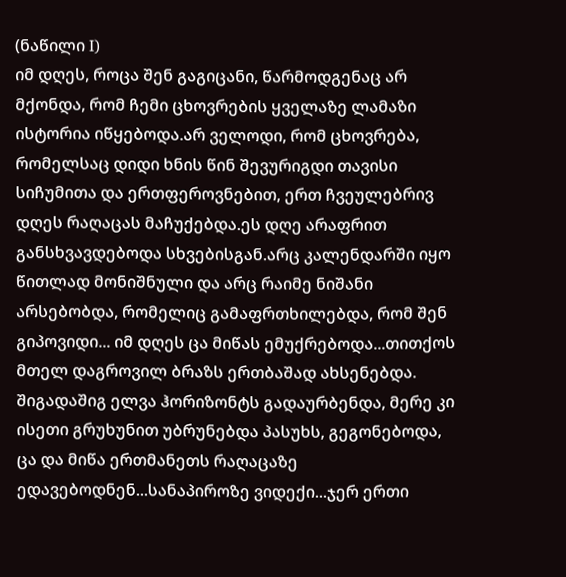(ნაწილი I)
იმ დღეს, როცა შენ გაგიცანი, წარმოდგენაც არ მქონდა, რომ ჩემი ცხოვრების ყველაზე ლამაზი ისტორია იწყებოდა.არ ველოდი, რომ ცხოვრება, რომელსაც დიდი ხნის წინ შევურიგდი თავისი სიჩუმითა და ერთფეროვნებით, ერთ ჩვეულებრივ დღეს რაღაცას მაჩუქებდა.ეს დღე არაფრით განსხვავდებოდა სხვებისგან.არც კალენდარში იყო წითლად მონიშნული და არც რაიმე ნიშანი არსებობდა, რომელიც გამაფრთხილებდა, რომ შენ გიპოვიდი... იმ დღეს ცა მიწას ემუქრებოდა...თითქოს მთელ დაგროვილ ბრაზს ერთბაშად ახსენებდა. შიგადაშიგ ელვა ჰორიზონტს გადაურბენდა, მერე კი ისეთი გრუხუნით უბრუნებდა პასუხს, გეგონებოდა, ცა და მიწა ერთმანეთს რაღაცაზე ედავებოდნენ...სანაპიროზე ვიდექი...ჯერ ერთი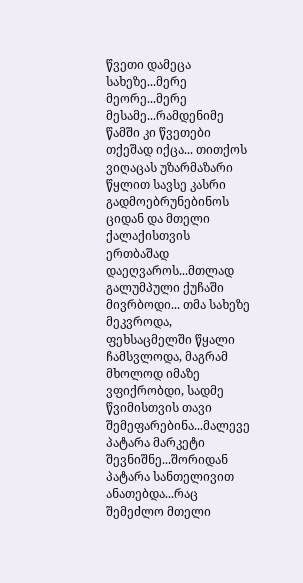წვეთი დამეცა სახეზე...მერე მეორე...მერე მესამე...რამდენიმე წამში კი წვეთები თქეშად იქცა... თითქოს ვიღაცას უზარმაზარი წყლით სავსე კასრი გადმოებრუნებინოს ციდან და მთელი ქალაქისთვის ერთბაშად დაეღვაროს...მთლად გალუმპული ქუჩაში მივრბოდი... თმა სახეზე მეკვროდა, ფეხსაცმელში წყალი ჩამსვლოდა, მაგრამ მხოლოდ იმაზე ვფიქრობდი, სადმე წვიმისთვის თავი შემეფარებინა...მალევე პატარა მარკეტი შევნიშნე...შორიდან პატარა სანთელივით ანათებდა...რაც შემეძლო მთელი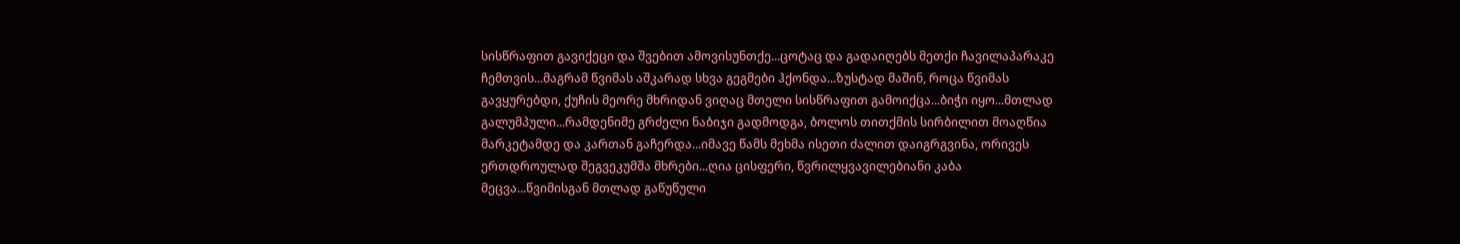სისწრაფით გავიქეცი და შვებით ამოვისუნთქე...ცოტაც და გადაიღებს მეთქი ჩავილაპარაკე ჩემთვის...მაგრამ წვიმას აშკარად სხვა გეგმები ჰქონდა...ზუსტად მაშინ, როცა წვიმას გავყურებდი, ქუჩის მეორე მხრიდან ვიღაც მთელი სისწრაფით გამოიქცა...ბიჭი იყო...მთლად გალუმპული...რამდენიმე გრძელი ნაბიჯი გადმოდგა, ბოლოს თითქმის სირბილით მოაღწია მარკეტამდე და კართან გაჩერდა...იმავე წამს მეხმა ისეთი ძალით დაიგრგვინა, ორივეს ერთდროულად შეგვეკუმშა მხრები...ღია ცისფერი, წვრილყვავილებიანი კაბა მეცვა...წვიმისგან მთლად გაწუწული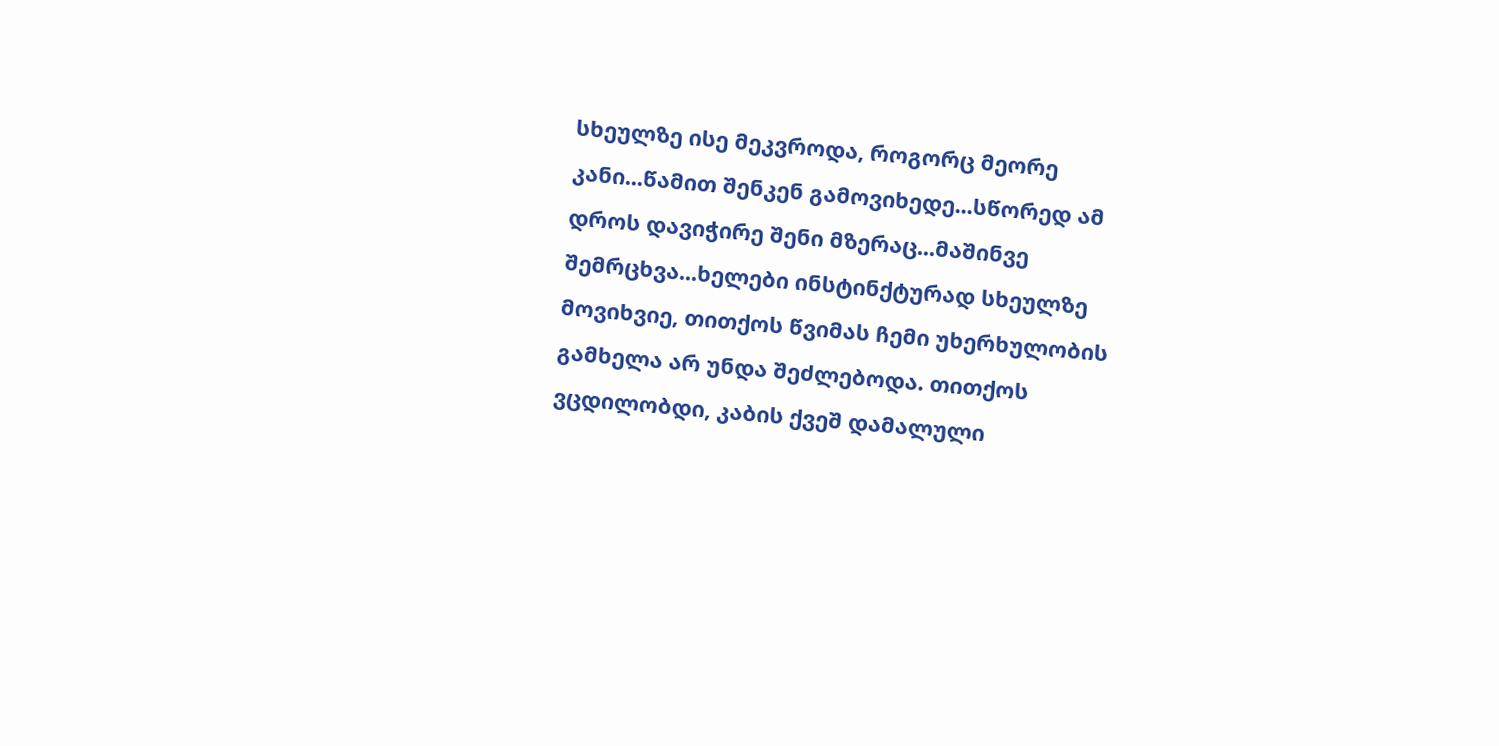სხეულზე ისე მეკვროდა, როგორც მეორე კანი...წამით შენკენ გამოვიხედე...სწორედ ამ დროს დავიჭირე შენი მზერაც...მაშინვე შემრცხვა...ხელები ინსტინქტურად სხეულზე მოვიხვიე, თითქოს წვიმას ჩემი უხერხულობის გამხელა არ უნდა შეძლებოდა. თითქოს ვცდილობდი, კაბის ქვეშ დამალული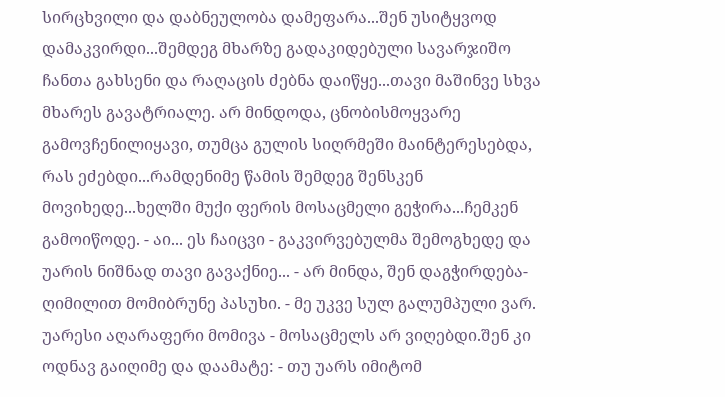სირცხვილი და დაბნეულობა დამეფარა...შენ უსიტყვოდ დამაკვირდი...შემდეგ მხარზე გადაკიდებული სავარჯიშო ჩანთა გახსენი და რაღაცის ძებნა დაიწყე...თავი მაშინვე სხვა მხარეს გავატრიალე. არ მინდოდა, ცნობისმოყვარე გამოვჩენილიყავი, თუმცა გულის სიღრმეში მაინტერესებდა, რას ეძებდი...რამდენიმე წამის შემდეგ შენსკენ მოვიხედე...ხელში მუქი ფერის მოსაცმელი გეჭირა...ჩემკენ გამოიწოდე. - აი... ეს ჩაიცვი - გაკვირვებულმა შემოგხედე და უარის ნიშნად თავი გავაქნიე... - არ მინდა, შენ დაგჭირდება- ღიმილით მომიბრუნე პასუხი. - მე უკვე სულ გალუმპული ვარ. უარესი აღარაფერი მომივა - მოსაცმელს არ ვიღებდი.შენ კი ოდნავ გაიღიმე და დაამატე: - თუ უარს იმიტომ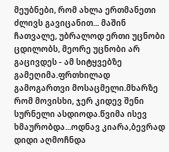მეუბნები, რომ ახლა ერთმანეთი ძლივს გავიცანით... მაშინ ჩათვალე, უბრალოდ ერთი უცნობი ცდილობს, მეორე უცნობი არ გაცივდეს - ამ სიტყვებზე გამეღიმა.ფრთხილად გამოგართვი მოსაცმელი.მხარზე რომ მოვისხი, ჯერ კიდევ შენი სურნელი ასდიოდა.წვიმა ისევ ხმაურობდა...ოდნავ კიარა,ბევრად დიდი აღმოჩნდა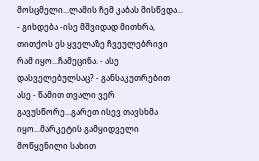მოსცმელი...ლამის ჩემ კაბას მისწვდა... - გიხდება -ისე მშვიდად მითხრა, თითქოს ეს ყველაზე ჩვეულებრივი რამ იყო...ჩამეცინა. - ასე დასველებულსაც? - განსაკუთრებით ასე - წამით თვალი ვერ გავუსწორე...გარეთ ისევ თავსხმა იყო...მარკეტის გამყიდველი მოწყენილი სახით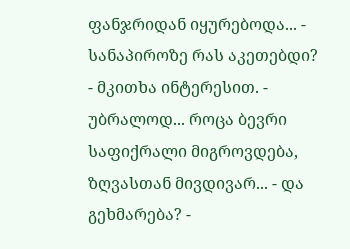ფანჯრიდან იყურებოდა... - სანაპიროზე რას აკეთებდი? - მკითხა ინტერესით. - უბრალოდ... როცა ბევრი საფიქრალი მიგროვდება, ზღვასთან მივდივარ... - და გეხმარება? -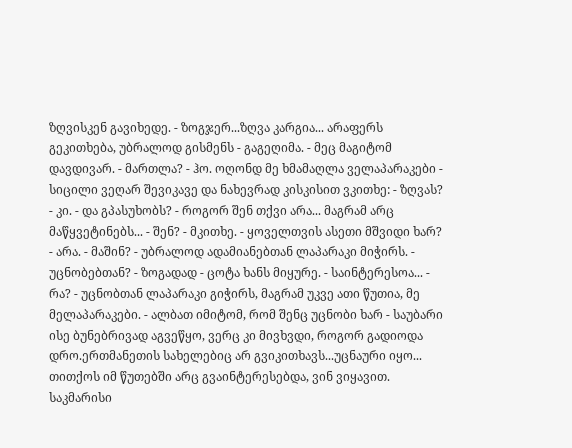ზღვისკენ გავიხედე. - ზოგჯერ...ზღვა კარგია... არაფერს გეკითხება, უბრალოდ გისმენს - გაგეღიმა. - მეც მაგიტომ დავდივარ. - მართლა? - ჰო. ოღონდ მე ხმამაღლა ველაპარაკები - სიცილი ვეღარ შევიკავე და ნახევრად კისკისით ვკითხე: - ზღვას? - კი. - და გპასუხობს? - როგორ შენ თქვი არა... მაგრამ არც მაწყვეტინებს... - შენ? - მკითხე. - ყოველთვის ასეთი მშვიდი ხარ? - არა. - მაშინ? - უბრალოდ ადამიანებთან ლაპარაკი მიჭირს. - უცნობებთან? - ზოგადად - ცოტა ხანს მიყურე. - საინტერესოა... - რა? - უცნობთან ლაპარაკი გიჭირს, მაგრამ უკვე ათი წუთია, მე მელაპარაკები. - ალბათ იმიტომ, რომ შენც უცნობი ხარ - საუბარი ისე ბუნებრივად აგვეწყო, ვერც კი მივხვდი, როგორ გადიოდა დრო.ერთმანეთის სახელებიც არ გვიკითხავს...უცნაური იყო... თითქოს იმ წუთებში არც გვაინტერესებდა, ვინ ვიყავით. საკმარისი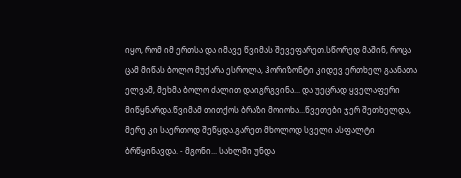იყო, რომ იმ ერთსა და იმავე წვიმას შევეფარეთ.სწორედ მაშინ, როცა ცამ მიწას ბოლო მუქარა ესროლა, ჰორიზონტი კიდევ ერთხელ გაანათა ელვამ, მეხმა ბოლო ძალით დაიგრგვინა... და უეცრად ყველაფერი მიწყნარდა.წვიმამ თითქოს ბრაზი მოიოხა...წვეთები ჯერ შეთხელდა, მერე კი საერთოდ შეწყდა.გარეთ მხოლოდ სველი ასფალტი ბრწყინავდა. - მგონი... სახლში უნდა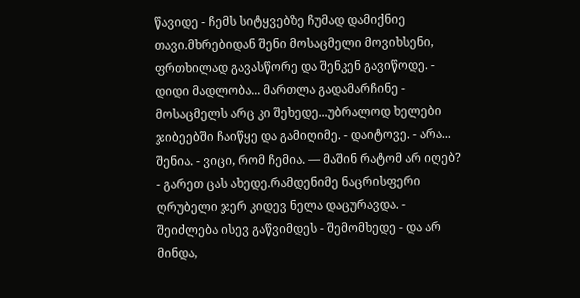წავიდე - ჩემს სიტყვებზე ჩუმად დამიქნიე თავი.მხრებიდან შენი მოსაცმელი მოვიხსენი, ფრთხილად გავასწორე და შენკენ გავიწოდე. - დიდი მადლობა... მართლა გადამარჩინე - მოსაცმელს არც კი შეხედე...უბრალოდ ხელები ჯიბეებში ჩაიწყე და გამიღიმე. - დაიტოვე. - არა... შენია. - ვიცი, რომ ჩემია. — მაშინ რატომ არ იღებ? - გარეთ ცას ახედე.რამდენიმე ნაცრისფერი ღრუბელი ჯერ კიდევ ნელა დაცურავდა. - შეიძლება ისევ გაწვიმდეს - შემომხედე - და არ მინდა,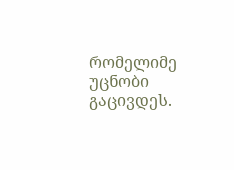რომელიმე უცნობი გაცივდეს.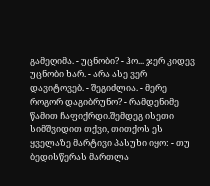გამეღიმა. - უცნობი? - ჰო... ჯერ კიდევ უცნობი ხარ. - არა ასე ვერ დავიტოვებ. - შეგიძლია. - მერე როგორ დაგიბრუნო? - რამდენიმე წამით ჩაფიქრდი.შემდეგ ისეთი სიმშვიდით თქვი, თითქოს ეს ყველაზე მარტივი პასუხი იყო: - თუ ბედისწერას მართლა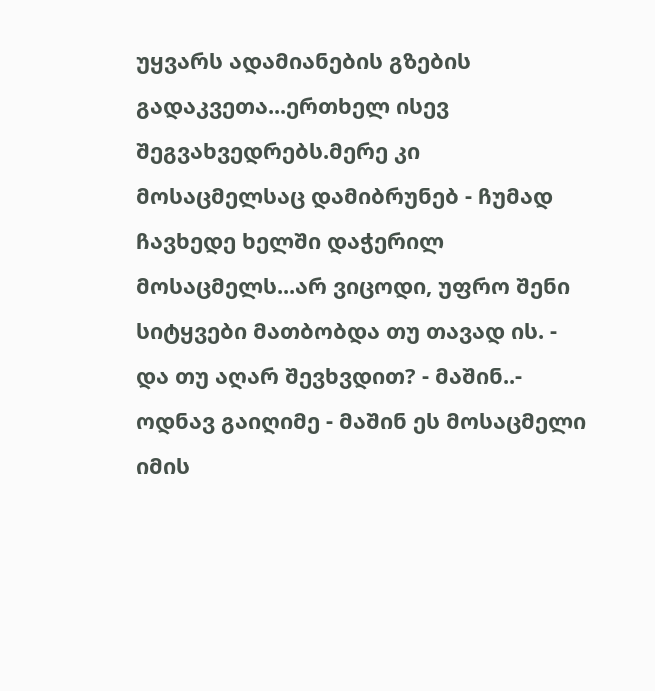უყვარს ადამიანების გზების გადაკვეთა...ერთხელ ისევ შეგვახვედრებს.მერე კი მოსაცმელსაც დამიბრუნებ - ჩუმად ჩავხედე ხელში დაჭერილ მოსაცმელს...არ ვიცოდი, უფრო შენი სიტყვები მათბობდა თუ თავად ის. - და თუ აღარ შევხვდით? - მაშინ..- ოდნავ გაიღიმე - მაშინ ეს მოსაცმელი იმის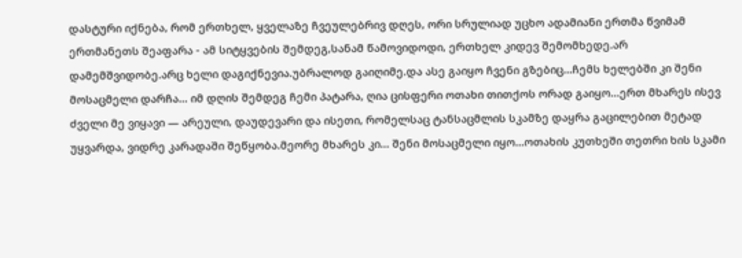დასტური იქნება, რომ ერთხელ, ყველაზე ჩვეულებრივ დღეს, ორი სრულიად უცხო ადამიანი ერთმა წვიმამ ერთმანეთს შეაფარა - ამ სიტყვების შემდეგ,სანამ წამოვიდოდი, ერთხელ კიდევ შემომხედე.არ დამემშვიდობე.არც ხელი დაგიქნევია.უბრალოდ გაიღიმე.და ასე გაიყო ჩვენი გზებიც...ჩემს ხელებში კი შენი მოსაცმელი დარჩა... იმ დღის შემდეგ ჩემი პატარა, ღია ცისფერი ოთახი თითქოს ორად გაიყო...ერთ მხარეს ისევ ძველი მე ვიყავი — არეული, დაუდევარი და ისეთი, რომელსაც ტანსაცმლის სკამზე დაყრა გაცილებით მეტად უყვარდა, ვიდრე კარადაში შეწყობა.მეორე მხარეს კი... შენი მოსაცმელი იყო...ოთახის კუთხეში თეთრი ხის სკამი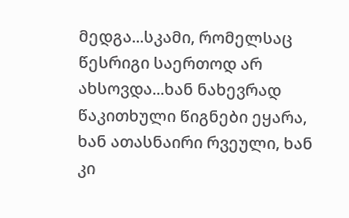მედგა...სკამი, რომელსაც წესრიგი საერთოდ არ ახსოვდა...ხან ნახევრად წაკითხული წიგნები ეყარა, ხან ათასნაირი რვეული, ხან კი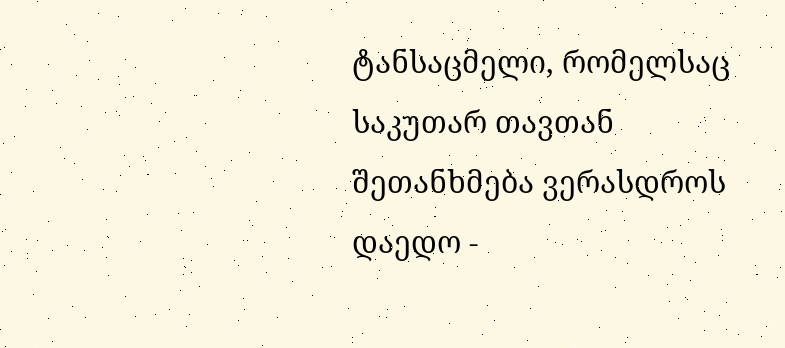ტანსაცმელი, რომელსაც საკუთარ თავთან შეთანხმება ვერასდროს დაედო -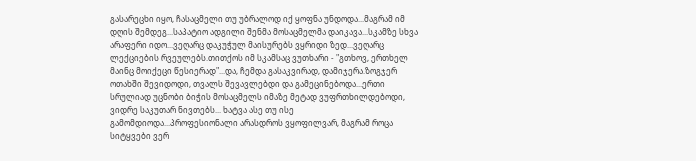გასარეცხი იყო, ჩასაცმელი თუ უბრალოდ იქ ყოფნა უნდოდა...მაგრამ იმ დღის შემდეგ...საპატიო ადგილი შენმა მოსაცმელმა დაიკავა...სკამზე სხვა არაფერი იდო...ვეღარც დაკუჭულ მაისურებს ვყრიდი ზედ...ვეღარც ლექციების რვეულებს.თითქოს იმ სკამსაც ვუთხარი - "გთხოვ, ერთხელ მაინც მოიქეცი წესიერად"...და, ჩემდა გასაკვირად, დამიჯერა.ზოგჯერ ოთახში შევიდოდი, თვალს შევავლებდი და გამეცინებოდა...ერთი სრულიად უცნობი ბიჭის მოსაცმელს იმაზე მეტად ვუფრთხილდებოდი, ვიდრე საკუთარ ნივთებს... ხატვა ასე თუ ისე გამომდიოდა...პროფესიონალი არასდროს ვყოფილვარ, მაგრამ როცა სიტყვები ვერ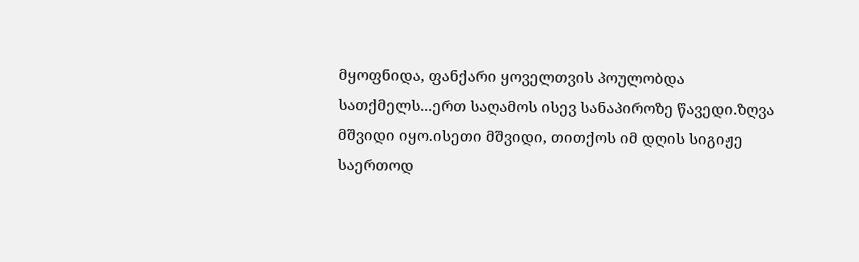მყოფნიდა, ფანქარი ყოველთვის პოულობდა სათქმელს...ერთ საღამოს ისევ სანაპიროზე წავედი.ზღვა მშვიდი იყო.ისეთი მშვიდი, თითქოს იმ დღის სიგიჟე საერთოდ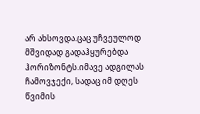არ ახსოვდა.ცაც უჩვეულოდ მშვიდად გადაჰყურებდა ჰორიზონტს.იმავე ადგილას ჩამოვჯექი, სადაც იმ დღეს წვიმის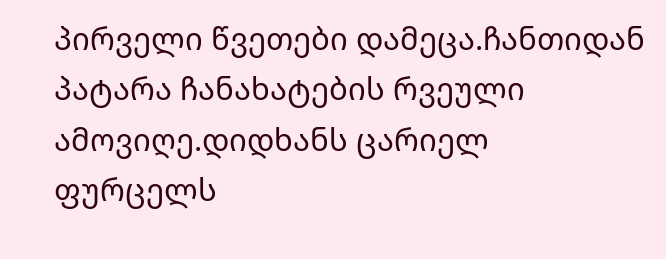პირველი წვეთები დამეცა.ჩანთიდან პატარა ჩანახატების რვეული ამოვიღე.დიდხანს ცარიელ ფურცელს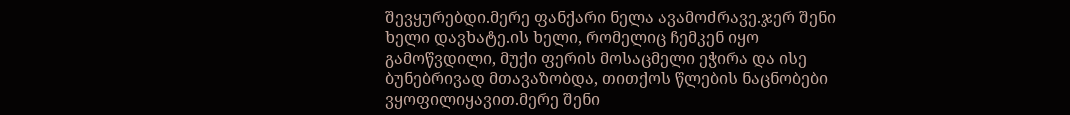შევყურებდი.მერე ფანქარი ნელა ავამოძრავე.ჯერ შენი ხელი დავხატე.ის ხელი, რომელიც ჩემკენ იყო გამოწვდილი, მუქი ფერის მოსაცმელი ეჭირა და ისე ბუნებრივად მთავაზობდა, თითქოს წლების ნაცნობები ვყოფილიყავით.მერე შენი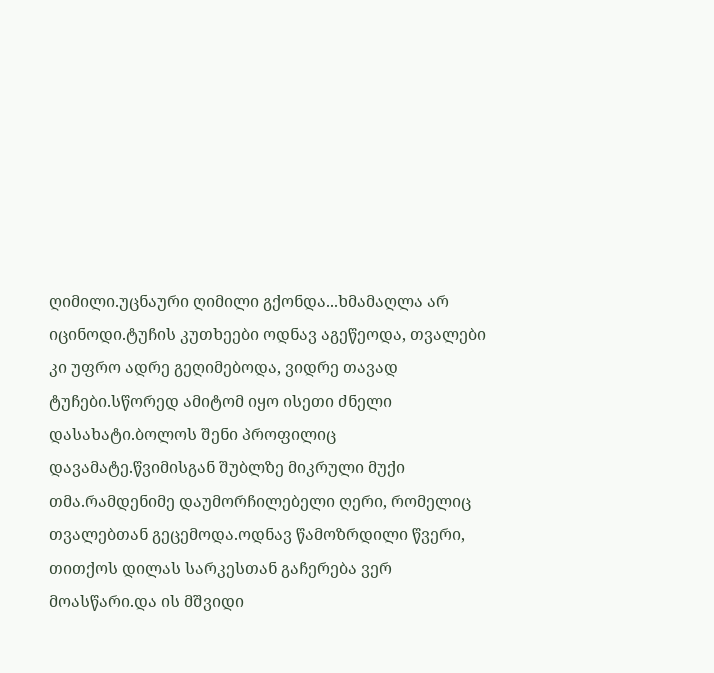ღიმილი.უცნაური ღიმილი გქონდა...ხმამაღლა არ იცინოდი.ტუჩის კუთხეები ოდნავ აგეწეოდა, თვალები კი უფრო ადრე გეღიმებოდა, ვიდრე თავად ტუჩები.სწორედ ამიტომ იყო ისეთი ძნელი დასახატი.ბოლოს შენი პროფილიც დავამატე.წვიმისგან შუბლზე მიკრული მუქი თმა.რამდენიმე დაუმორჩილებელი ღერი, რომელიც თვალებთან გეცემოდა.ოდნავ წამოზრდილი წვერი, თითქოს დილას სარკესთან გაჩერება ვერ მოასწარი.და ის მშვიდი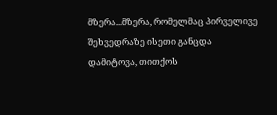მზერა...მზერა, რომელმაც პირველივე შეხვედრაზე ისეთი განცდა დამიტოვა, თითქოს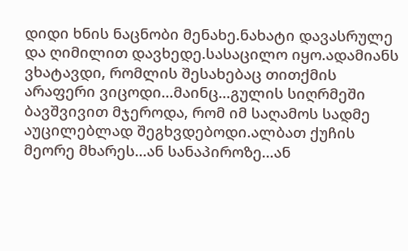დიდი ხნის ნაცნობი მენახე.ნახატი დავასრულე და ღიმილით დავხედე.სასაცილო იყო.ადამიანს ვხატავდი, რომლის შესახებაც თითქმის არაფერი ვიცოდი...მაინც...გულის სიღრმეში ბავშვივით მჯეროდა, რომ იმ საღამოს სადმე აუცილებლად შეგხვდებოდი.ალბათ ქუჩის მეორე მხარეს...ან სანაპიროზე...ან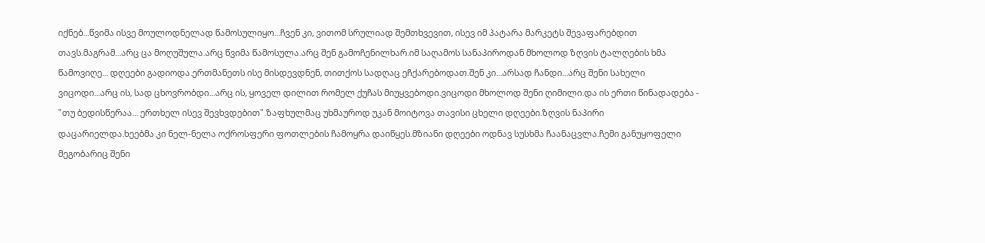იქნებ...წვიმა ისვე მოულოდნელად წამოსულიყო...ჩვენ კი, ვითომ სრულიად შემთხვევით, ისევ იმ პატარა მარკეტს შევაფარებდით თავს.მაგრამ...არც ცა მოღუშულა.არც წვიმა წამოსულა.არც შენ გამოჩენილხარ.იმ საღამოს სანაპიროდან მხოლოდ ზღვის ტალღების ხმა წამოვიღე... დღეები გადიოდა.ერთმანეთს ისე მისდევდნენ, თითქოს სადღაც ეჩქარებოდათ.შენ კი...არსად ჩანდი...არც შენი სახელი ვიცოდი...არც ის, სად ცხოვრობდი...არც ის, ყოველ დილით რომელ ქუჩას მიუყვებოდი.ვიცოდი მხოლოდ შენი ღიმილი.და ის ერთი წინადადება - "თუ ბედისწერაა... ერთხელ ისევ შევხვდებით".ზაფხულმაც უხმაუროდ უკან მოიტოვა თავისი ცხელი დღეები.ზღვის ნაპირი დაცარიელდა.ხეებმა კი ნელ-ნელა ოქროსფერი ფოთლების ჩამოყრა დაიწყეს.მზიანი დღეები ოდნავ სუსხმა ჩაანაცვლა.ჩემი განუყოფელი მეგობარიც შენი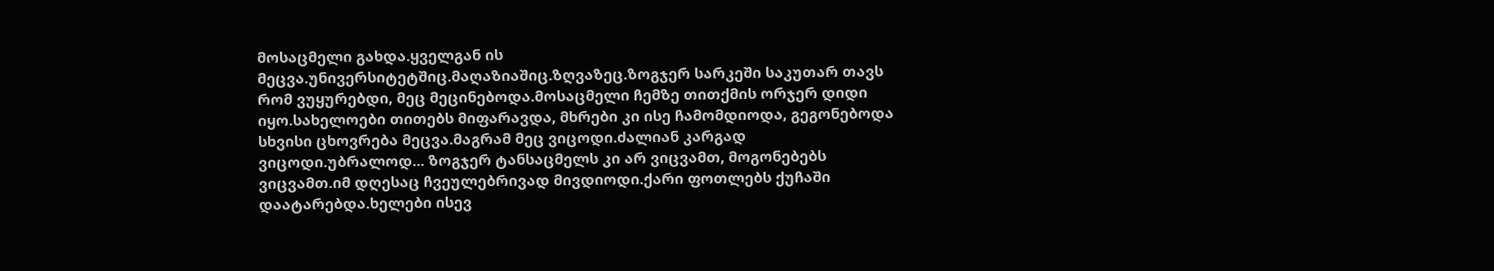მოსაცმელი გახდა.ყველგან ის მეცვა.უნივერსიტეტშიც.მაღაზიაშიც.ზღვაზეც.ზოგჯერ სარკეში საკუთარ თავს რომ ვუყურებდი, მეც მეცინებოდა.მოსაცმელი ჩემზე თითქმის ორჯერ დიდი იყო.სახელოები თითებს მიფარავდა, მხრები კი ისე ჩამომდიოდა, გეგონებოდა სხვისი ცხოვრება მეცვა.მაგრამ მეც ვიცოდი.ძალიან კარგად ვიცოდი.უბრალოდ... ზოგჯერ ტანსაცმელს კი არ ვიცვამთ, მოგონებებს ვიცვამთ.იმ დღესაც ჩვეულებრივად მივდიოდი.ქარი ფოთლებს ქუჩაში დაატარებდა.ხელები ისევ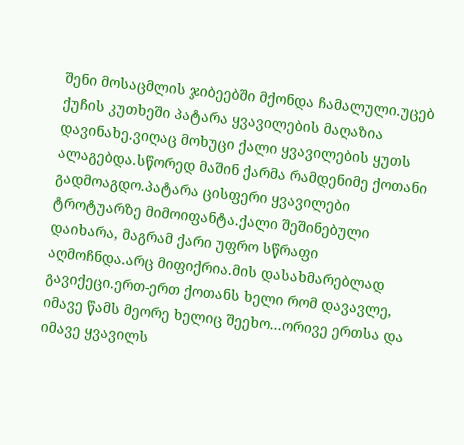შენი მოსაცმლის ჯიბეებში მქონდა ჩამალული.უცებ ქუჩის კუთხეში პატარა ყვავილების მაღაზია დავინახე.ვიღაც მოხუცი ქალი ყვავილების ყუთს ალაგებდა.სწორედ მაშინ ქარმა რამდენიმე ქოთანი გადმოაგდო.პატარა ცისფერი ყვავილები ტროტუარზე მიმოიფანტა.ქალი შეშინებული დაიხარა, მაგრამ ქარი უფრო სწრაფი აღმოჩნდა.არც მიფიქრია.მის დასახმარებლად გავიქეცი.ერთ-ერთ ქოთანს ხელი რომ დავავლე, იმავე წამს მეორე ხელიც შეეხო...ორივე ერთსა და იმავე ყვავილს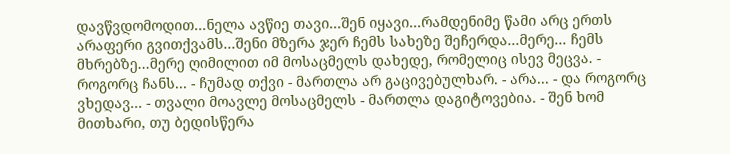დავწვდომოდით...ნელა ავწიე თავი...შენ იყავი...რამდენიმე წამი არც ერთს არაფერი გვითქვამს...შენი მზერა ჯერ ჩემს სახეზე შეჩერდა...მერე... ჩემს მხრებზე...მერე ღიმილით იმ მოსაცმელს დახედე, რომელიც ისევ მეცვა. - როგორც ჩანს... - ჩუმად თქვი - მართლა არ გაცივებულხარ. - არა... - და როგორც ვხედავ... - თვალი მოავლე მოსაცმელს - მართლა დაგიტოვებია. - შენ ხომ მითხარი, თუ ბედისწერა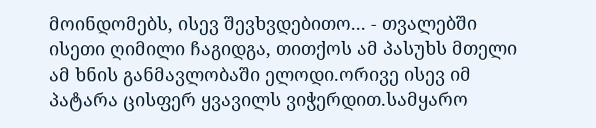მოინდომებს, ისევ შევხვდებითო... - თვალებში ისეთი ღიმილი ჩაგიდგა, თითქოს ამ პასუხს მთელი ამ ხნის განმავლობაში ელოდი.ორივე ისევ იმ პატარა ცისფერ ყვავილს ვიჭერდით.სამყარო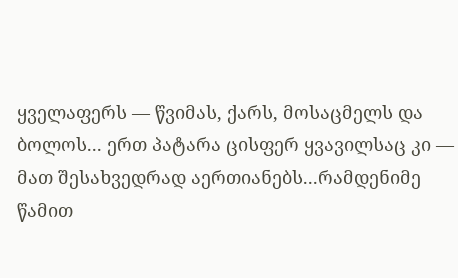ყველაფერს — წვიმას, ქარს, მოსაცმელს და ბოლოს... ერთ პატარა ცისფერ ყვავილსაც კი — მათ შესახვედრად აერთიანებს...რამდენიმე წამით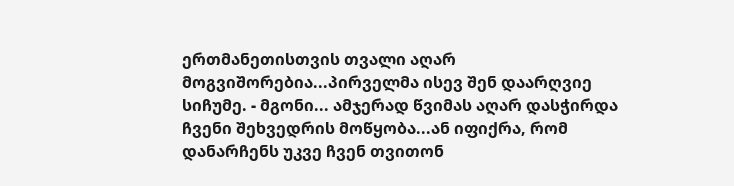ერთმანეთისთვის თვალი აღარ მოგვიშორებია...პირველმა ისევ შენ დაარღვიე სიჩუმე. - მგონი... ამჯერად წვიმას აღარ დასჭირდა ჩვენი შეხვედრის მოწყობა...ან იფიქრა, რომ დანარჩენს უკვე ჩვენ თვითონ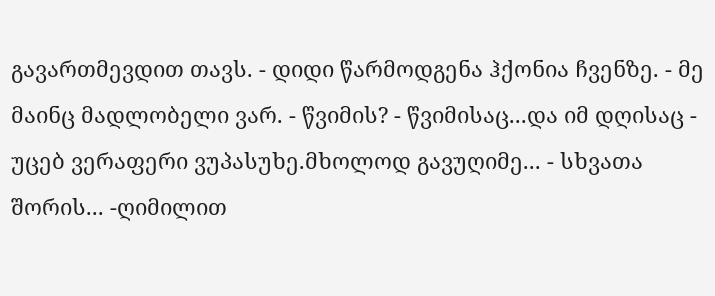გავართმევდით თავს. - დიდი წარმოდგენა ჰქონია ჩვენზე. - მე მაინც მადლობელი ვარ. - წვიმის? - წვიმისაც...და იმ დღისაც - უცებ ვერაფერი ვუპასუხე.მხოლოდ გავუღიმე... - სხვათა შორის... -ღიმილით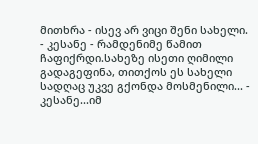მითხრა - ისევ არ ვიცი შენი სახელი. - კესანე - რამდენიმე წამით ჩაფიქრდი.სახეზე ისეთი ღიმილი გადაგეფინა, თითქოს ეს სახელი სადღაც უკვე გქონდა მოსმენილი... - კესანე...იმ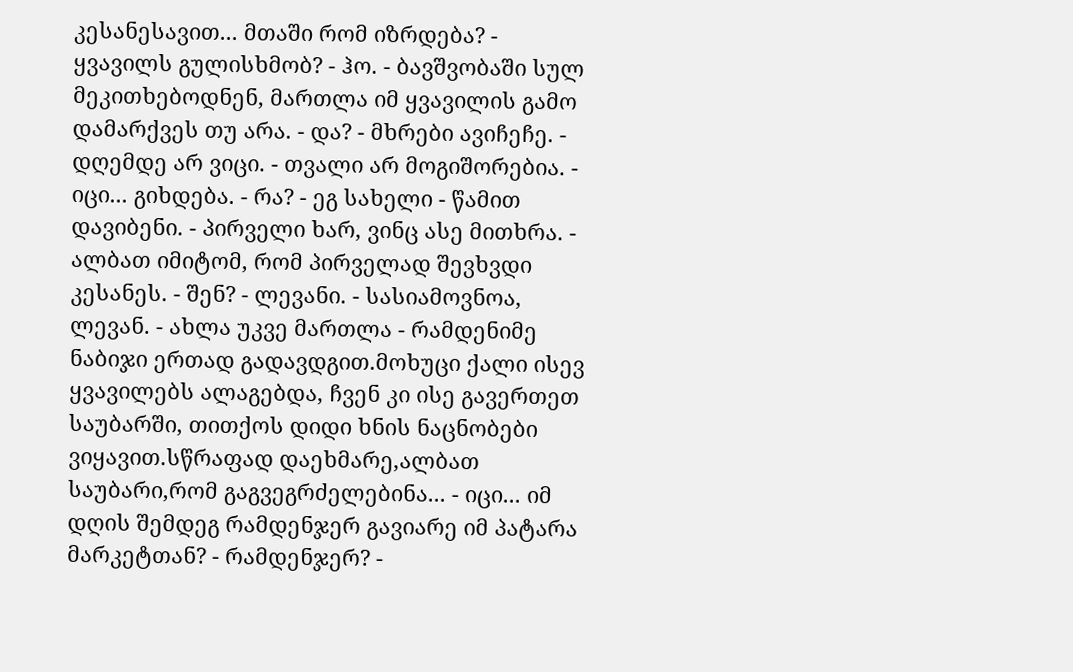კესანესავით... მთაში რომ იზრდება? - ყვავილს გულისხმობ? - ჰო. - ბავშვობაში სულ მეკითხებოდნენ, მართლა იმ ყვავილის გამო დამარქვეს თუ არა. - და? - მხრები ავიჩეჩე. - დღემდე არ ვიცი. - თვალი არ მოგიშორებია. - იცი... გიხდება. - რა? - ეგ სახელი - წამით დავიბენი. - პირველი ხარ, ვინც ასე მითხრა. - ალბათ იმიტომ, რომ პირველად შევხვდი კესანეს. - შენ? - ლევანი. - სასიამოვნოა, ლევან. - ახლა უკვე მართლა - რამდენიმე ნაბიჯი ერთად გადავდგით.მოხუცი ქალი ისევ ყვავილებს ალაგებდა, ჩვენ კი ისე გავერთეთ საუბარში, თითქოს დიდი ხნის ნაცნობები ვიყავით.სწრაფად დაეხმარე,ალბათ საუბარი,რომ გაგვეგრძელებინა... - იცი... იმ დღის შემდეგ რამდენჯერ გავიარე იმ პატარა მარკეტთან? - რამდენჯერ? -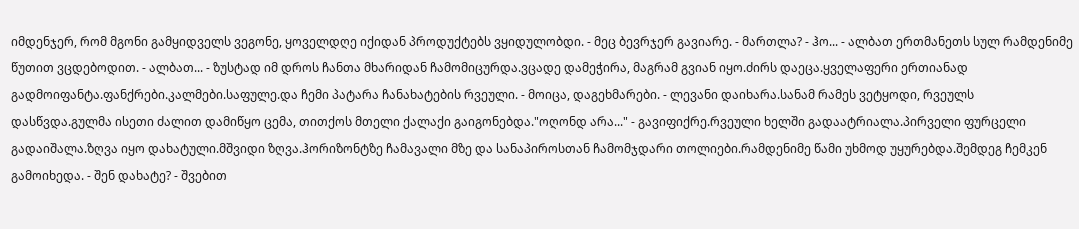იმდენჯერ, რომ მგონი გამყიდველს ვეგონე, ყოველდღე იქიდან პროდუქტებს ვყიდულობდი. - მეც ბევრჯერ გავიარე. - მართლა? - ჰო... - ალბათ ერთმანეთს სულ რამდენიმე წუთით ვცდებოდით. - ალბათ... - ზუსტად იმ დროს ჩანთა მხარიდან ჩამომიცურდა.ვცადე დამეჭირა, მაგრამ გვიან იყო.ძირს დაეცა.ყველაფერი ერთიანად გადმოიფანტა.ფანქრები.კალმები.საფულე.და ჩემი პატარა ჩანახატების რვეული. - მოიცა, დაგეხმარები. - ლევანი დაიხარა.სანამ რამეს ვეტყოდი, რვეულს დასწვდა.გულმა ისეთი ძალით დამიწყო ცემა, თითქოს მთელი ქალაქი გაიგონებდა."ოღონდ არა..." - გავიფიქრე.რვეული ხელში გადაატრიალა.პირველი ფურცელი გადაიშალა.ზღვა იყო დახატული.მშვიდი ზღვა.ჰორიზონტზე ჩამავალი მზე და სანაპიროსთან ჩამომჯდარი თოლიები.რამდენიმე წამი უხმოდ უყურებდა.შემდეგ ჩემკენ გამოიხედა. - შენ დახატე? - შვებით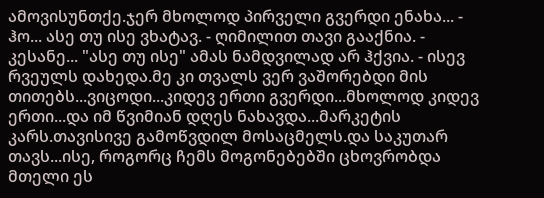ამოვისუნთქე.ჯერ მხოლოდ პირველი გვერდი ენახა... - ჰო... ასე თუ ისე ვხატავ. - ღიმილით თავი გააქნია. - კესანე... "ასე თუ ისე" ამას ნამდვილად არ ჰქვია. - ისევ რვეულს დახედა.მე კი თვალს ვერ ვაშორებდი მის თითებს...ვიცოდი...კიდევ ერთი გვერდი...მხოლოდ კიდევ ერთი...და იმ წვიმიან დღეს ნახავდა...მარკეტის კარს.თავისივე გამოწვდილ მოსაცმელს.და საკუთარ თავს...ისე, როგორც ჩემს მოგონებებში ცხოვრობდა მთელი ეს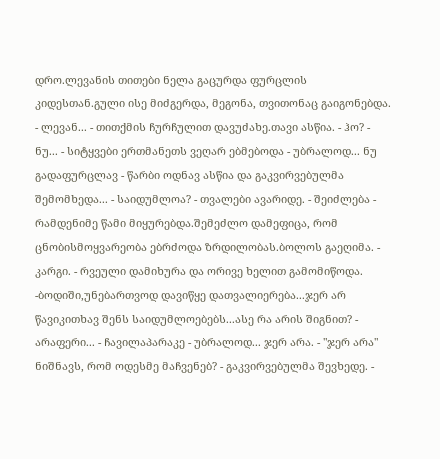დრო.ლევანის თითები ნელა გაცურდა ფურცლის კიდესთან.გული ისე მიძგერდა, მეგონა, თვითონაც გაიგონებდა. - ლევან... - თითქმის ჩურჩულით დავუძახე.თავი ასწია. - ჰო? - ნუ... - სიტყვები ერთმანეთს ვეღარ ებმებოდა - უბრალოდ... ნუ გადაფურცლავ - წარბი ოდნავ ასწია და გაკვირვებულმა შემომხედა... - საიდუმლოა? - თვალები ავარიდე. - შეიძლება - რამდენიმე წამი მიყურებდა.შემეძლო დამეფიცა, რომ ცნობისმოყვარეობა ებრძოდა ზრდილობას.ბოლოს გაეღიმა. - კარგი. - რვეული დამიხურა და ორივე ხელით გამომიწოდა. -ბოდიში,უნებართვოდ დავიწყე დათვალიერება...ჯერ არ წავიკითხავ შენს საიდუმლოებებს...ასე რა არის შიგნით? - არაფერი... - ჩავილაპარაკე - უბრალოდ... ჯერ არა. - "ჯერ არა" ნიშნავს, რომ ოდესმე მაჩვენებ? - გაკვირვებულმა შევხედე. -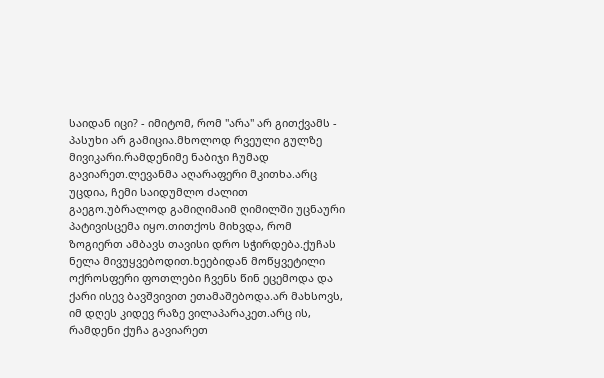საიდან იცი? - იმიტომ, რომ "არა" არ გითქვამს - პასუხი არ გამიცია.მხოლოდ რვეული გულზე მივიკარი.რამდენიმე ნაბიჯი ჩუმად გავიარეთ.ლევანმა აღარაფერი მკითხა.არც უცდია, ჩემი საიდუმლო ძალით გაეგო.უბრალოდ გამიღიმაიმ ღიმილში უცნაური პატივისცემა იყო.თითქოს მიხვდა, რომ ზოგიერთ ამბავს თავისი დრო სჭირდება.ქუჩას ნელა მივუყვებოდით.ხეებიდან მოწყვეტილი ოქროსფერი ფოთლები ჩვენს წინ ეცემოდა და ქარი ისევ ბავშვივით ეთამაშებოდა.არ მახსოვს, იმ დღეს კიდევ რაზე ვილაპარაკეთ.არც ის, რამდენი ქუჩა გავიარეთ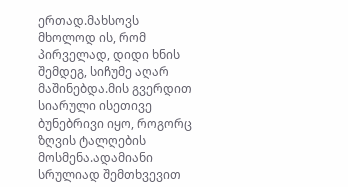ერთად.მახსოვს მხოლოდ ის, რომ პირველად, დიდი ხნის შემდეგ, სიჩუმე აღარ მაშინებდა.მის გვერდით სიარული ისეთივე ბუნებრივი იყო, როგორც ზღვის ტალღების მოსმენა.ადამიანი სრულიად შემთხვევით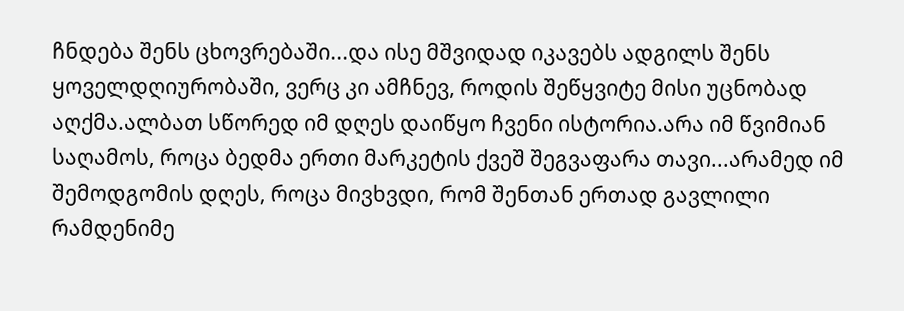ჩნდება შენს ცხოვრებაში...და ისე მშვიდად იკავებს ადგილს შენს ყოველდღიურობაში, ვერც კი ამჩნევ, როდის შეწყვიტე მისი უცნობად აღქმა.ალბათ სწორედ იმ დღეს დაიწყო ჩვენი ისტორია.არა იმ წვიმიან საღამოს, როცა ბედმა ერთი მარკეტის ქვეშ შეგვაფარა თავი...არამედ იმ შემოდგომის დღეს, როცა მივხვდი, რომ შენთან ერთად გავლილი რამდენიმე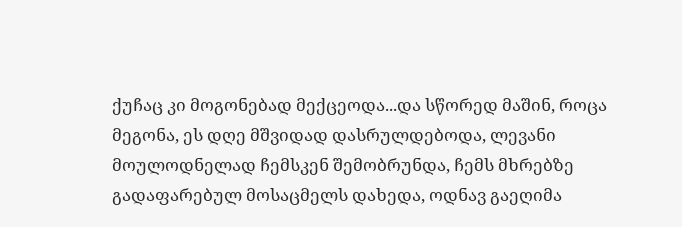ქუჩაც კი მოგონებად მექცეოდა...და სწორედ მაშინ, როცა მეგონა, ეს დღე მშვიდად დასრულდებოდა, ლევანი მოულოდნელად ჩემსკენ შემობრუნდა, ჩემს მხრებზე გადაფარებულ მოსაცმელს დახედა, ოდნავ გაეღიმა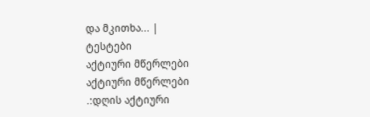და მკითხა... |
ტესტები
აქტიური მწერლები
აქტიური მწერლები
.:დღის აქტიური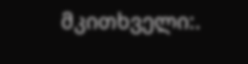მკითხველი:.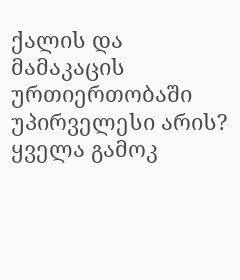ქალის და მამაკაცის ურთიერთობაში უპირველესი არის?
ყველა გამოკ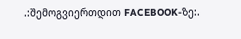.:შემოგვიერთდით FACEBOOK-ზე:.